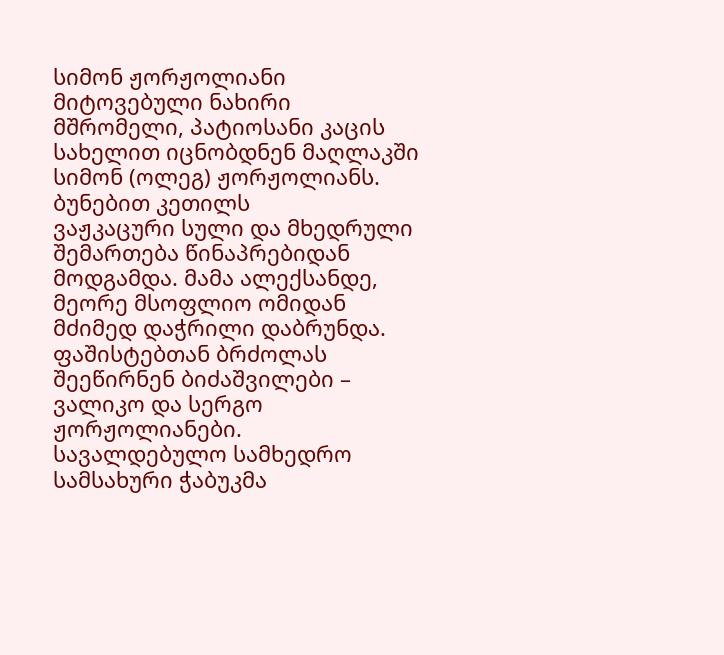სიმონ ჟორჟოლიანი
მიტოვებული ნახირი
მშრომელი, პატიოსანი კაცის სახელით იცნობდნენ მაღლაკში სიმონ (ოლეგ) ჟორჟოლიანს. ბუნებით კეთილს
ვაჟკაცური სული და მხედრული შემართება წინაპრებიდან მოდგამდა. მამა ალექსანდე, მეორე მსოფლიო ომიდან მძიმედ დაჭრილი დაბრუნდა. ფაშისტებთან ბრძოლას შეეწირნენ ბიძაშვილები – ვალიკო და სერგო ჟორჟოლიანები.
სავალდებულო სამხედრო სამსახური ჭაბუკმა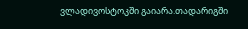ვლადივოსტოკში გაიარა.თადარიგში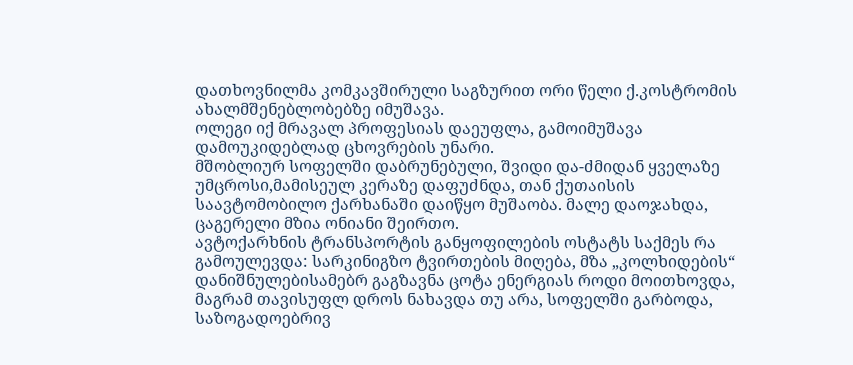დათხოვნილმა კომკავშირული საგზურით ორი წელი ქ.კოსტრომის ახალმშენებლობებზე იმუშავა.
ოლეგი იქ მრავალ პროფესიას დაეუფლა, გამოიმუშავა დამოუკიდებლად ცხოვრების უნარი.
მშობლიურ სოფელში დაბრუნებული, შვიდი და-ძმიდან ყველაზე უმცროსი,მამისეულ კერაზე დაფუძნდა, თან ქუთაისის საავტომობილო ქარხანაში დაიწყო მუშაობა. მალე დაოჯახდა, ცაგერელი მზია ონიანი შეირთო.
ავტოქარხნის ტრანსპორტის განყოფილების ოსტატს საქმეს რა გამოულევდა: სარკინიგზო ტვირთების მიღება, მზა „კოლხიდების“ დანიშნულებისამებრ გაგზავნა ცოტა ენერგიას როდი მოითხოვდა, მაგრამ თავისუფლ დროს ნახავდა თუ არა, სოფელში გარბოდა, საზოგადოებრივ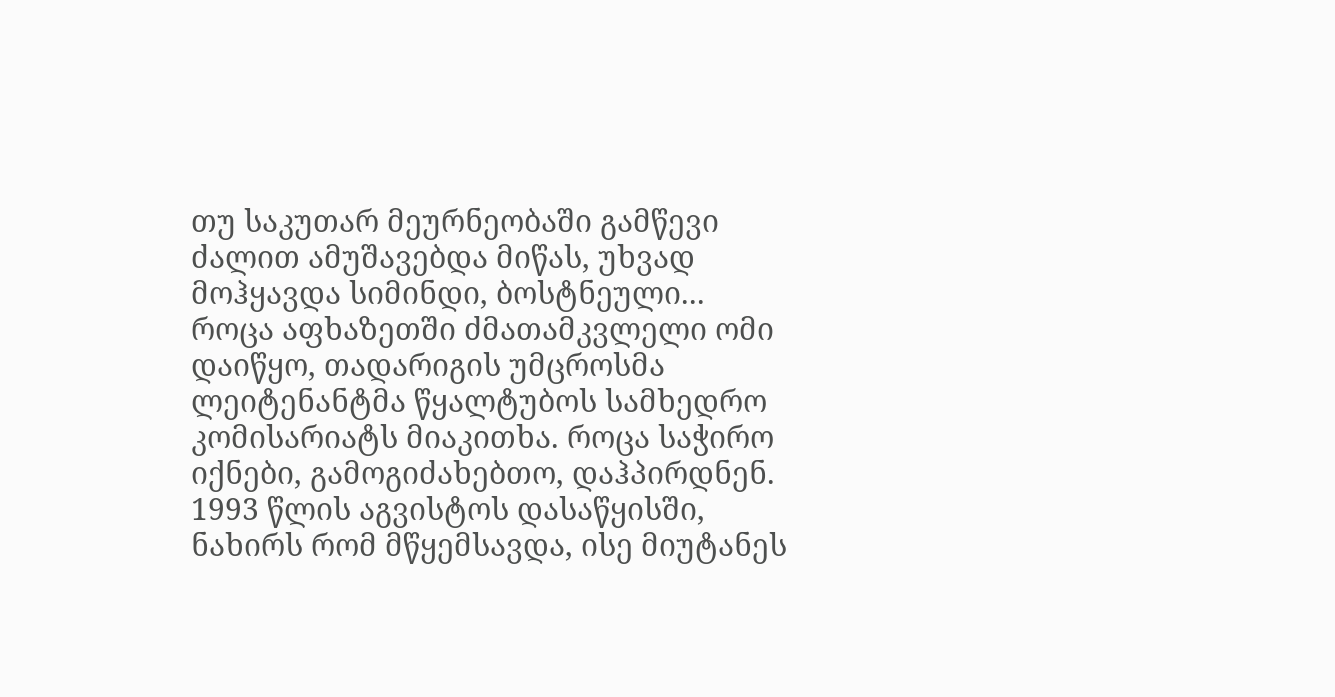თუ საკუთარ მეურნეობაში გამწევი ძალით ამუშავებდა მიწას, უხვად მოჰყავდა სიმინდი, ბოსტნეული...
როცა აფხაზეთში ძმათამკვლელი ომი დაიწყო, თადარიგის უმცროსმა ლეიტენანტმა წყალტუბოს სამხედრო კომისარიატს მიაკითხა. როცა საჭირო იქნები, გამოგიძახებთო, დაჰპირდნენ. 1993 წლის აგვისტოს დასაწყისში, ნახირს რომ მწყემსავდა, ისე მიუტანეს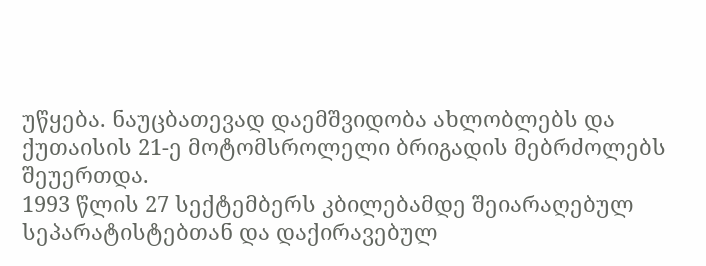უწყება. ნაუცბათევად დაემშვიდობა ახლობლებს და ქუთაისის 21-ე მოტომსროლელი ბრიგადის მებრძოლებს შეუერთდა.
1993 წლის 27 სექტემბერს კბილებამდე შეიარაღებულ სეპარატისტებთან და დაქირავებულ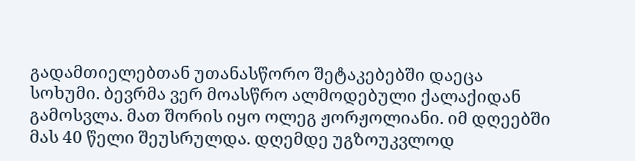გადამთიელებთან უთანასწორო შეტაკებებში დაეცა სოხუმი. ბევრმა ვერ მოასწრო ალმოდებული ქალაქიდან გამოსვლა. მათ შორის იყო ოლეგ ჟორჟოლიანი. იმ დღეებში მას 40 წელი შეუსრულდა. დღემდე უგზოუკვლოდ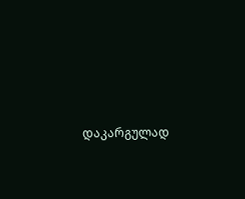დაკარგულად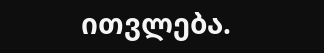ითვლება.